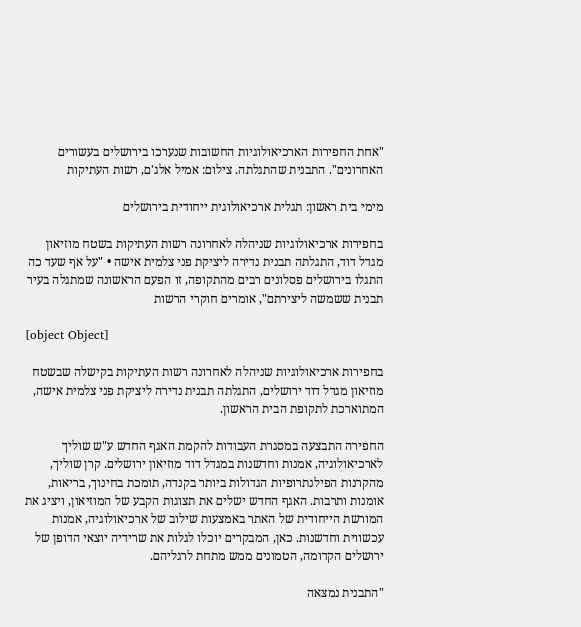"אחת החפירות הארכיאולוגיות החשובות שנערכו בירושלים בעשורים האחרונים". התבנית שהתגלתה. צילום: אמיל אלג'ם, רשות העתיקות

מימי בית ראשון: תגלית ארכיאולוגית ייחודית בירושלים

בחפירות ארכיאולוגיות שניהלה לאחרונה רשות העתיקות בשטח מוזיאון מגדל דוד, התגלתה תבנית נדירה ליציקת פני צלמית אישה • "על אף שעד כה התגלו בירושלים פסלונים רבים מהתקופה, זו הפעם הראשונה שמתגלה בעיר תבנית ששמשה ליצירתם", אומרים חוקרי הרשות

[object Object]

בחפירות ארכיאולוגיות שניהלה לאחרונה רשות העתיקות בקישלה שבשטח מוזיאון מגדל דוד ירושלים, התגלתה תבנית נדירה ליציקת פני צלמית אישה, המתוארכת לתקופת הבית הראשון.

החפירה התבצעה במסגרת העבודות להקמת האגף החדש ע"ש שוליך לארכיאולוגיה, אמנות וחדשנות במגדל דוד מוזיאון ירושלים. קרן שוליך, מהקרנות הפילנתרופיות הגדולות ביותר בקנדה, תומכת בחינוך, בריאות, אומנות ותרבות. האגף החדש ישלים את תצוגות הקבע של המוזיאון, ויציג את המורשת הייחודית של האתר באמצעות שילוב של ארכיאולוגיה, אמנות עכשווית וחדשנות. כאן, המבקרים יוכלו לגלות את שרידיה יוצאי הדופן של ירושלים הקדומה, הטמונים ממש מתחת לרגליהם.

"התבנית נמצאה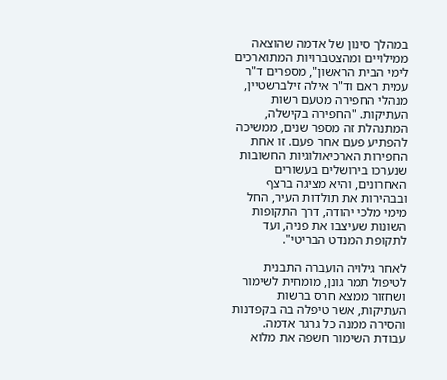במהלך סינון של אדמה שהוצאה ממילויים ומהצטברויות המתוארכים לימי הבית הראשון", מספרים ד"ר עמית ראם וד"ר אילה זילברשטיין, מנהלי החפירה מטעם רשות העתיקות. "החפירה בקישלה, המתנהלת זה מספר שנים, ממשיכה להפתיע פעם אחר פעם. זו אחת החפירות הארכיאולוגיות החשובות שנערכו בירושלים בעשורים האחרונים, והיא מציגה ברצף ובבהירות את תולדות העיר, החל מימי מלכי יהודה, דרך התקופות השונות שעיצבו את פניה, ועד לתקופת המנדט הבריטי".

לאחר גילויה הועברה התבנית לטיפול תמר גונן, מומחית לשימור ושחזור ממצא חרס ברשות העתיקות, אשר טיפלה בה בקפדנות והסירה ממנה כל גרגר אדמה. עבודת השימור חשפה את מלוא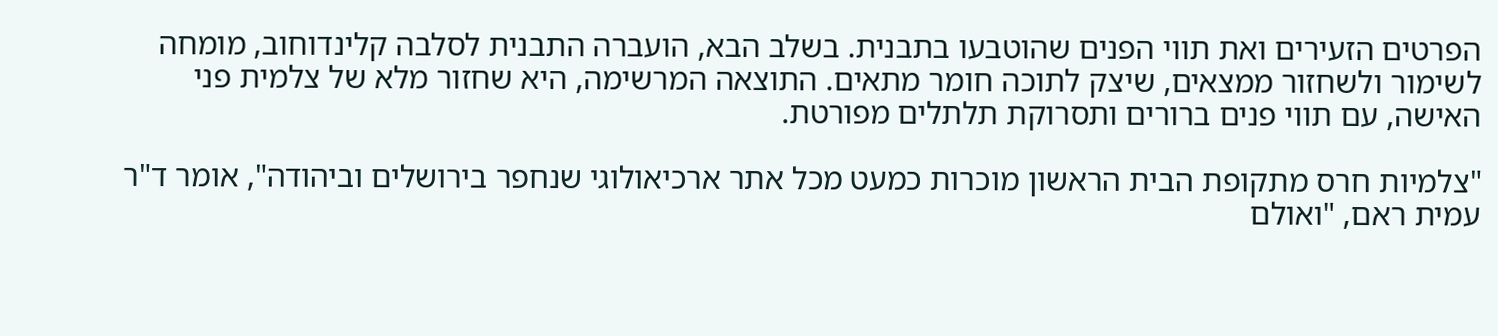הפרטים הזעירים ואת תווי הפנים שהוטבעו בתבנית. בשלב הבא, הועברה התבנית לסלבה קלינדוחוב, מומחה לשימור ולשחזור ממצאים, שיצק לתוכה חומר מתאים. התוצאה המרשימה, היא שחזור מלא של צלמית פני האישה, עם תווי פנים ברורים ותסרוקת תלתלים מפורטת.

"צלמיות חרס מתקופת הבית הראשון מוכרות כמעט מכל אתר ארכיאולוגי שנחפר בירושלים וביהודה", אומר ד"ר עמית ראם, "ואולם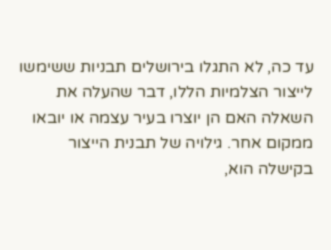עד כה, לא התגלו בירושלים תבניות ששימשו לייצור הצלמיות הללו, דבר שהעלה את השאלה האם הן יוצרו בעיר עצמה או יובאו ממקום אחר. גילויה של תבנית הייצור בקישלה הוא,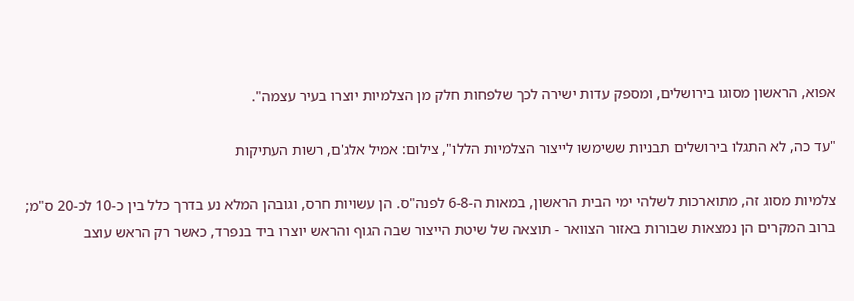אפוא, הראשון מסוגו בירושלים, ומספק עדות ישירה לכך שלפחות חלק מן הצלמיות יוצרו בעיר עצמה".

"עד כה, לא התגלו בירושלים תבניות ששימשו לייצור הצלמיות הללו", צילום: אמיל אלג'ם, רשות העתיקות

צלמיות מסוג זה, מתוארכות לשלהי ימי הבית הראשון, במאות ה-6-8 לפנה"ס. הן עשויות חרס, וגובהן המלא נע בדרך כלל בין כ-10 לכ-20 ס"מ; ברוב המקרים הן נמצאות שבורות באזור הצוואר - תוצאה של שיטת הייצור שבה הגוף והראש יוצרו ביד בנפרד, כאשר רק הראש עוצב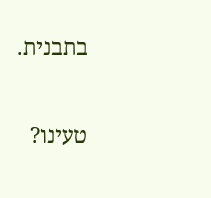בתבנית.

טעינו?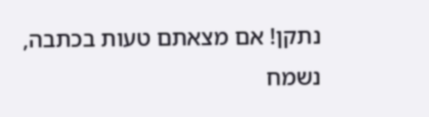נתקן! אם מצאתם טעות בכתבה, נשמח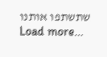שתשתפו אותנו
Load more...